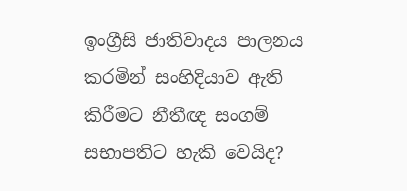ඉංග්‍රීසි ජාතිවාදය පාලනය කරමින් සංහිදියාව ඇති කිරීමට නීතීඥ සංගම් සභාපතිට හැකි වෙයිද?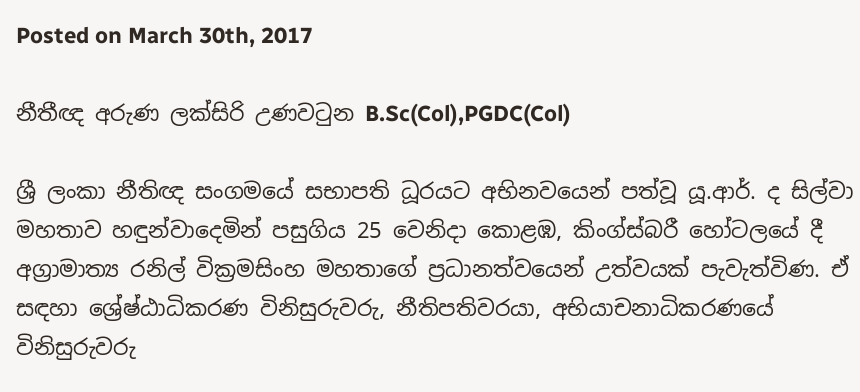Posted on March 30th, 2017

නීතීඥ අරුණ ලක්සිරි උණවටුන B.Sc(Col),PGDC(Col)

ශ්‍රී ලංකා නීතිඥ සංගමයේ සභාපති ධූරයට අභිනවයෙන් පත්වූ යූ.ආර්. ද සිල්වා මහතාව හඳුන්වාදෙමින් පසුගිය 25 වෙනිදා කොළඹ, කිංග්ස්බරී හෝටලයේ දී අග්‍රාමාත්‍ය රනිල් වික්‍රමසිංහ මහතාගේ ප්‍රධානත්වයෙන් උත්වයක් පැවැත්විණ. ඒ සඳහා ශ්‍රේෂ්ඨාධිකරණ විනිසුරුවරු, නීතිපතිවරයා, අභියාචනාධිකරණයේ විනිසුරුවරු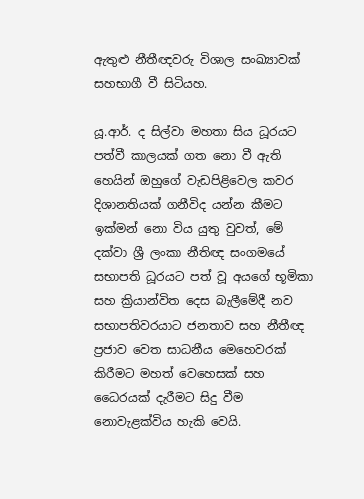ඇතුළු නීතීඥවරු විශාල සංඛ්‍යාවක් සහභාගී වී සිටියහ.

යූ.ආර්. ද සිල්වා මහතා සිය ධූරයට පත්වී කාලයක් ගත නො වී ඇති හෙයින් ඔහුගේ වැඩපිළිවෙල කවර දිශානතියක් ගනීවිද යන්න කීමට ඉක්මන් නො විය යුතු වුවත්, මේ දක්වා ශ්‍රී ලංකා නීතිඥ සංගමයේ සභාපති ධූරයට පත් වූ අයගේ භූමිකා සහ ක්‍රියාන්විත දෙස බැලීමේදී නව සභාපතිවරයාට ජනතාව සහ නීතීඥ ප්‍රජාව වෙත සාධනීය මෙහෙවරක් කිරීමට මහත් වෙහෙසක් සහ ධෛරයක් දැරීමට සිදු වීම නොවැළක්විය හැකි වෙයි.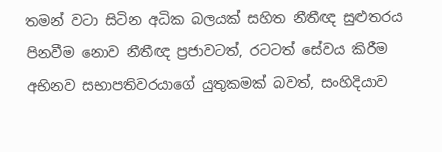තමන් වටා සිටින අධික බලයක් සහිත නීතීඥ සුළුතරය පිනවීම නොව නීතීඥ ප්‍රජාවටත්, රටටත් සේවය කිරීම අභිනව සභාපතිවරයාගේ යුතුකමක් බවත්, සංහිදියාව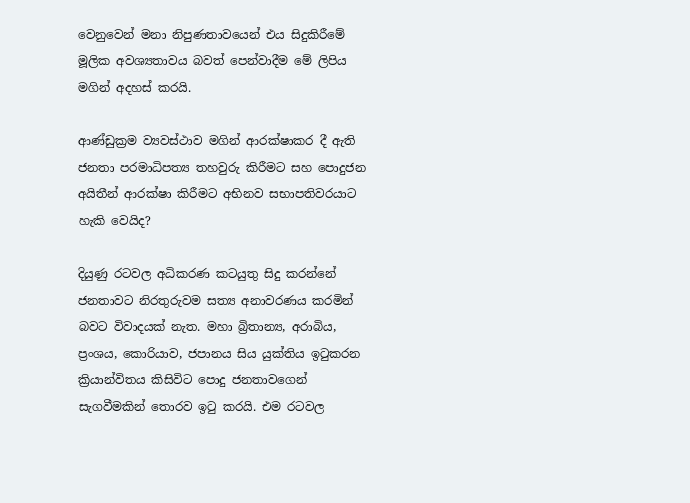වෙනුවෙන් මනා නිපුණතාවයෙන් එය සිදුකිරීමේ මූලික අවශ්‍යතාවය බවත් පෙන්වාදීම මේ ලිපිය මගින් අදහස් කරයි.

ආණ්ඩුක්‍රම ව්‍යවස්ථාව මගින් ආරක්ෂාකර දී ඇති ජනතා පරමාධිපත්‍ය තහවුරු කිරීමට සහ පොදුජන අයිතීන් ආරක්ෂා කිරීමට අභිනව සභාපතිවරයාට හැකි වෙයිද?

දියුණු රටවල අධිකරණ කටයුතු සිදු කරන්නේ ජනතාවට නිරතුරුවම සත්‍ය අනාවරණය කරමින් බවට විවාදයක් නැත. මහා බ්‍රිතාන්‍ය, අරාබිය, ප්‍රංශය, කොරියාව, ජපානය සිය යුක්තිය ඉටුකරන ක්‍රියාන්විතය කිසිවිට පොදු ජනතාවගෙන් සැගවීමකින් තොරව ඉටු කරයි. එම රටවල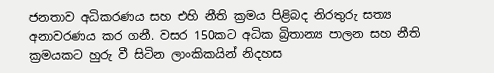ජනතාව අධිකරණය සහ එහි නීති ක්‍රමය පිළිබද නිරතුරු සත්‍ය අනාවරණය කර ගනී. වසර 150කට අධික බ්‍රිතාන්‍ය පාලන සහ නීති ක්‍රමයකට හුරු වී සිටින ලාංකිකයින් නිදහස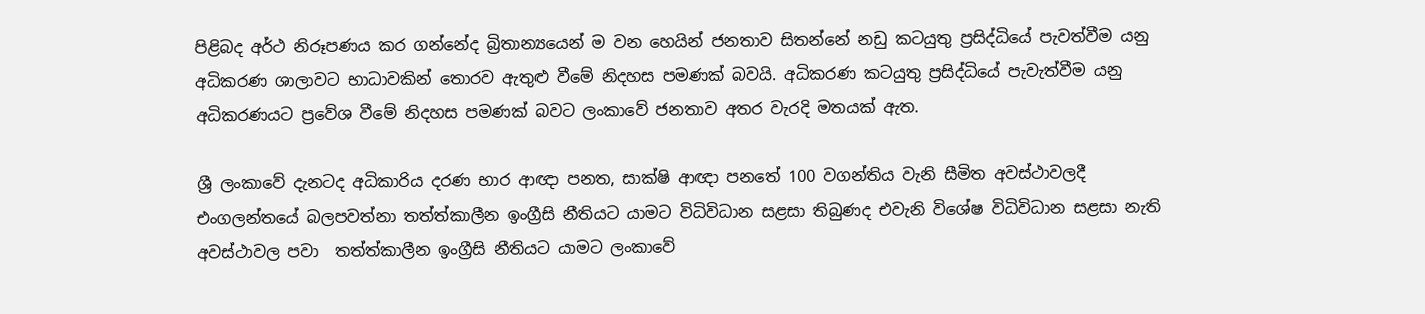පිළිබද අර්ථ නිරූපණය කර ගන්නේද බ්‍රිතාන්‍යයෙන් ම වන හෙයින් ජනතාව සිතන්නේ නඩු කටයුතු ප්‍රසිද්ධියේ පැවත්වීම යනු අධිකරණ ශාලාවට භාධාවකින් තොරව ඇතුළු වීමේ නිදහස පමණක් බවයි. අධිකරණ කටයුතු ප්‍රසිද්ධියේ පැවැත්වීම යනු අධිකරණයට ප්‍රවේශ වීමේ නිදහස පමණක් බවට ලංකාවේ ජනතාව අතර වැරදි මතයක් ඇත.

ශ්‍රී ලංකාවේ දැනටද අධිකාරිය දරණ භාර ආඥා පනත, සාක්ෂි ආඥා පනතේ 100 වගන්තිය වැනි සීමිත අවස්ථාවලදී එංගලන්තයේ බලපවත්නා තත්ත්කාලීන ඉංග්‍රීසි නීතියට යාමට විධිවිධාන සළසා තිබුණද එවැනි විශේෂ විධිවිධාන සළසා නැති අවස්ථාවල පවා  තත්ත්කාලීන ඉංග්‍රීසි නීතියට යාමට ලංකාවේ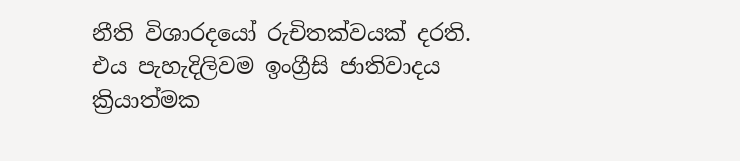නීති විශාරදයෝ රුචිතක්වයක් දරති. එය පැහැදිලිවම ඉංග්‍රීසි ජාතිවාදය ක්‍රියාත්මක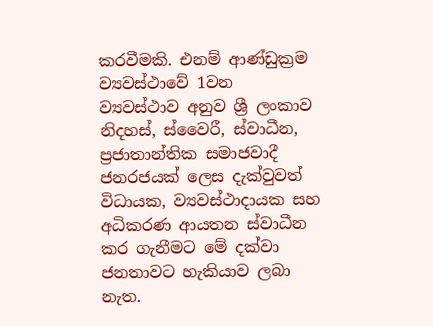කරවීමකි. එනම් ආණ්ඩුක්‍රම ව්‍යවස්ථාවේ 1වන ව්‍යවස්ථාව අනුව ශ්‍රී ලංකාව නිදහස්, ස්වෛරී, ස්වාධීන, ප්‍රජාතාන්තික සමාජවාදී ජනරජයක් ලෙස දැක්වුවත් විධායක, ව්‍යවස්ථාදායක සහ අධිකරණ ආයතන ස්වාධීන කර ගැනීමට මේ දක්වා ජනතාවට හැකියාව ලබා නැත.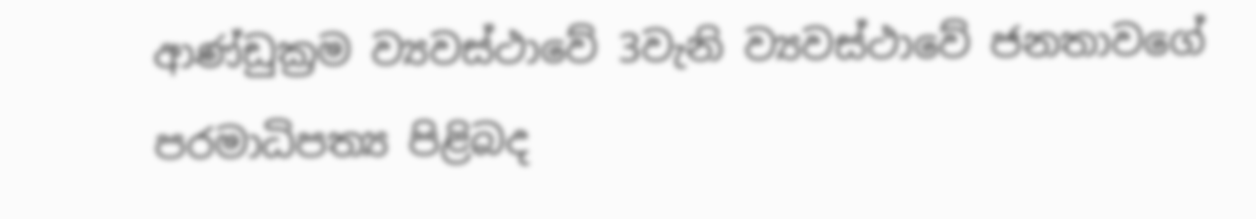ආණ්ඩුක්‍රම ව්‍යවස්ථාවේ 3වැනි ව්‍යවස්ථාවේ ජනතාවගේ පරමාධිපත්‍ය පිළිබද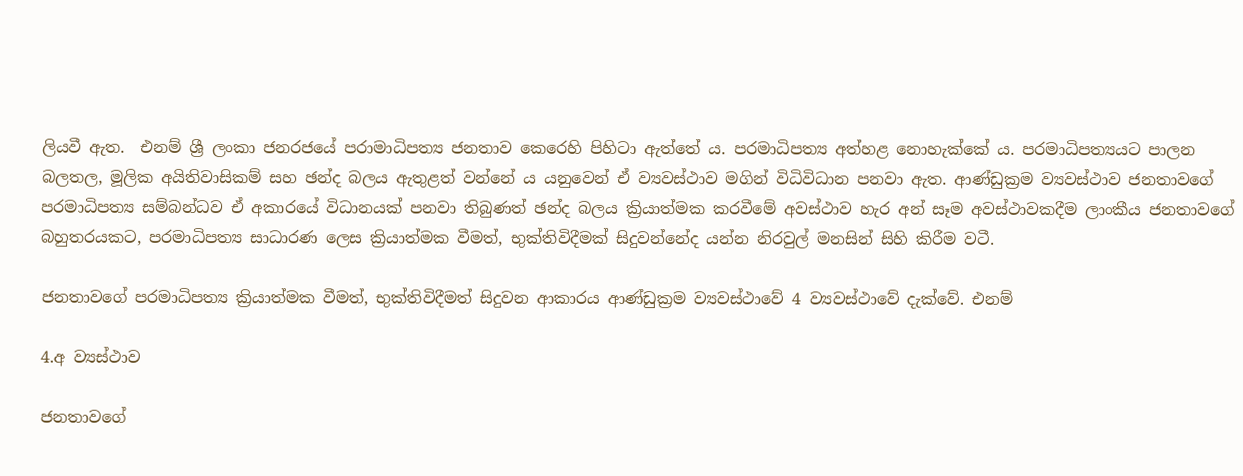ලියවී ඇත.  එනම් ශ්‍රී ලංකා ජනරජයේ පරාමාධිපත්‍ය ජනතාව කෙරෙහි පිහිටා ඇත්තේ ය. පරමාධිපත්‍ය අත්හළ නොහැක්කේ ය. පරමාධිපත්‍යයට පාලන බලතල, මූලික අයිතිවාසිකම් සහ ඡන්ද බලය ඇතුළත් වන්නේ ය යනුවෙන් ඒ ව්‍යවස්ථාව මගින් විධිවිධාන පනවා ඇත. ආණ්ඩුක්‍රම ව්‍යවස්ථාව ජනතාවගේ පරමාධිපත්‍ය සම්බන්ධව ඒ අකාරයේ විධානයක් පනවා තිබුණත් ඡන්ද බලය ක්‍රියාත්මක කරවීමේ අවස්ථාව හැර අන් සෑම අවස්ථාවකදීම ලාංකීය ජනතාවගේ බහුතරයකට, පරමාධිපත්‍ය සාධාරණ ලෙස ක්‍රියාත්මක වීමත්, භුක්තිවිදීමක් සිදුවන්නේද යන්න නිරවුල් මනසින් සිහි කිරීම වටී.

ජනතාවගේ පරමාධිපත්‍ය ක්‍රියාත්මක වීමත්, භුක්තිවිදීමත් සිදුවන ආකාරය ආණ්ඩුක්‍රම ව්‍යවස්ථාවේ 4 ව්‍යවස්ථාවේ දැක්වේ. එනම්

4.අ ව්‍යස්ථාව

ජනතාවගේ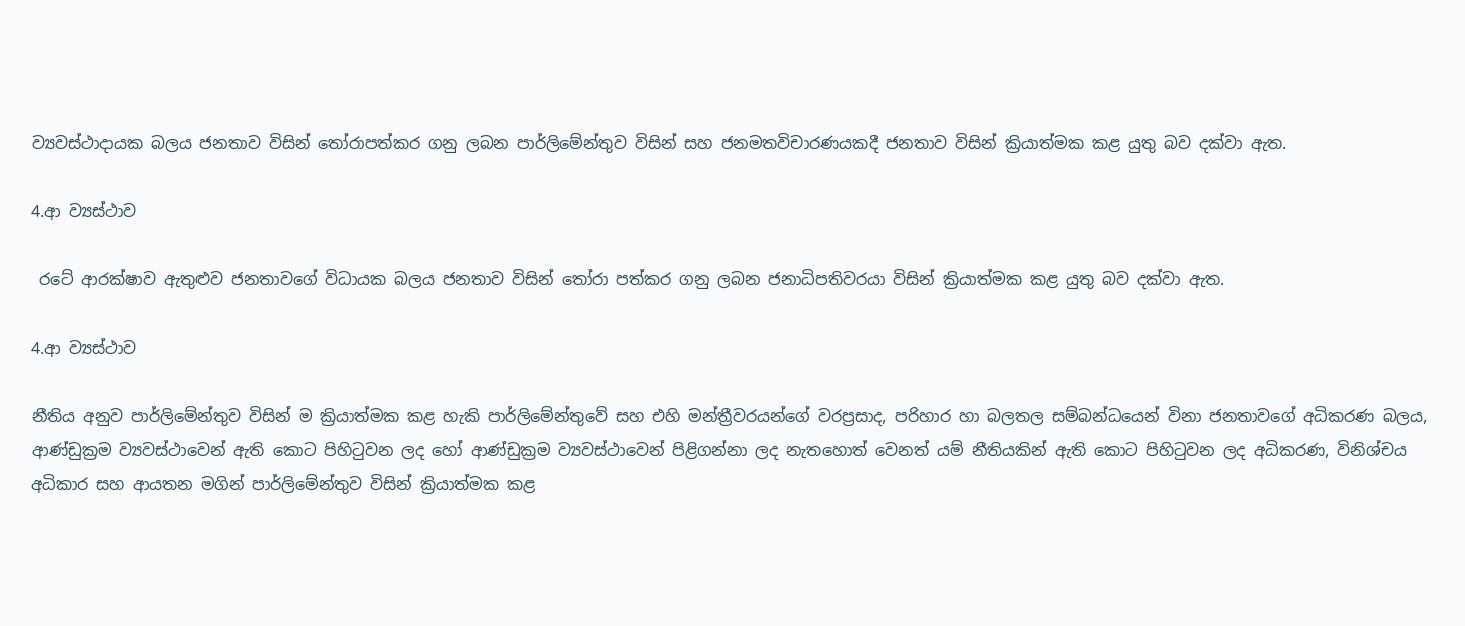ව්‍යවස්ථාදායක බලය ජනතාව විසින් තෝරාපත්කර ගනු ලබන පාර්ලිමේන්තුව විසින් සහ ජනමතවිචාරණයකදී ජනතාව විසින් ක්‍රියාත්මක කළ යුතු බව දක්වා ඇත.

4.ආ ව්‍යස්ථාව

 රටේ ආරක්ෂාව ඇතුළුව ජනතාවගේ විධායක බලය ජනතාව විසින් තෝරා පත්කර ගනු ලබන ජනාධිපතිවරයා විසින් ක්‍රියාත්මක කළ යුතු බව දක්වා ඇත.

4.ආ ව්‍යස්ථාව

නීතිය අනුව පාර්ලිමේන්තුව විසින් ම ක්‍රියාත්මක කළ හැකි පාර්ලිමේන්තුවේ සහ එහි මන්ත්‍රීවරයන්ගේ වරප්‍රසාද, පරිහාර හා බලතල සම්බන්ධයෙන් විනා ජනතාවගේ අධිකරණ බලය, ආණ්ඩුක්‍රම ව්‍යවස්ථාවෙන් ඇති කොට පිහිටුවන ලද හෝ ආණ්ඩුක්‍රම ව්‍යවස්ථාවෙන් පිළිගන්නා ලද නැතහොත් වෙනත් යම් නීතියකින් ඇති කොට පිහිටුවන ලද අධිකරණ, විනිශ්චය අධිකාර සහ ආයතන මගින් පාර්ලිමේන්තුව විසින් ක්‍රියාත්මක කළ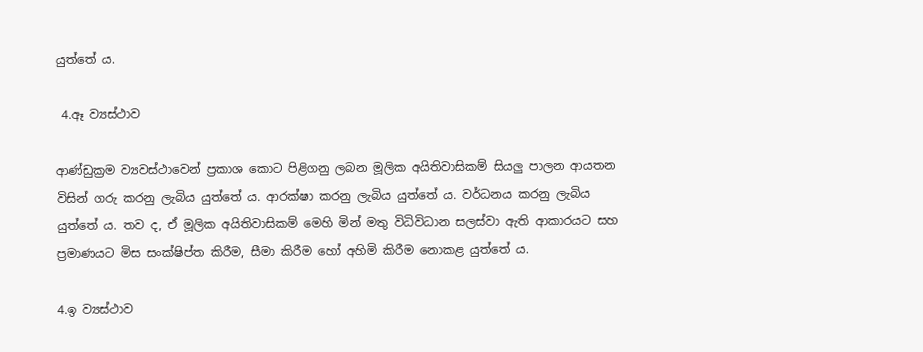යුත්තේ ය.

 4.ඈ ව්‍යස්ථාව

ආණ්ඩුක්‍රම ව්‍යවස්ථාවෙන් ප්‍රකාශ කොට පිළිගනු ලබන මූලික අයිතිවාසිකම් සියලු පාලන ආයතන විසින් ගරු කරනු ලැබිය යුත්තේ ය. ආරක්ෂා කරනු ලැබිය යුත්තේ ය. වර්ධනය කරනු ලැබිය යුත්තේ ය. තව ද, ඒ මූලික අයිතිවාසිකම් මෙහි මින් මතු විධිවිධාන සලස්වා ඇති ආකාරයට සහ ප්‍රමාණයට මිස සංක්ෂිප්ත කිරීම, සීමා කිරීම හෝ අහිමි කිරීම නොකළ යුත්තේ ය.

4.ඉ ව්‍යස්ථාව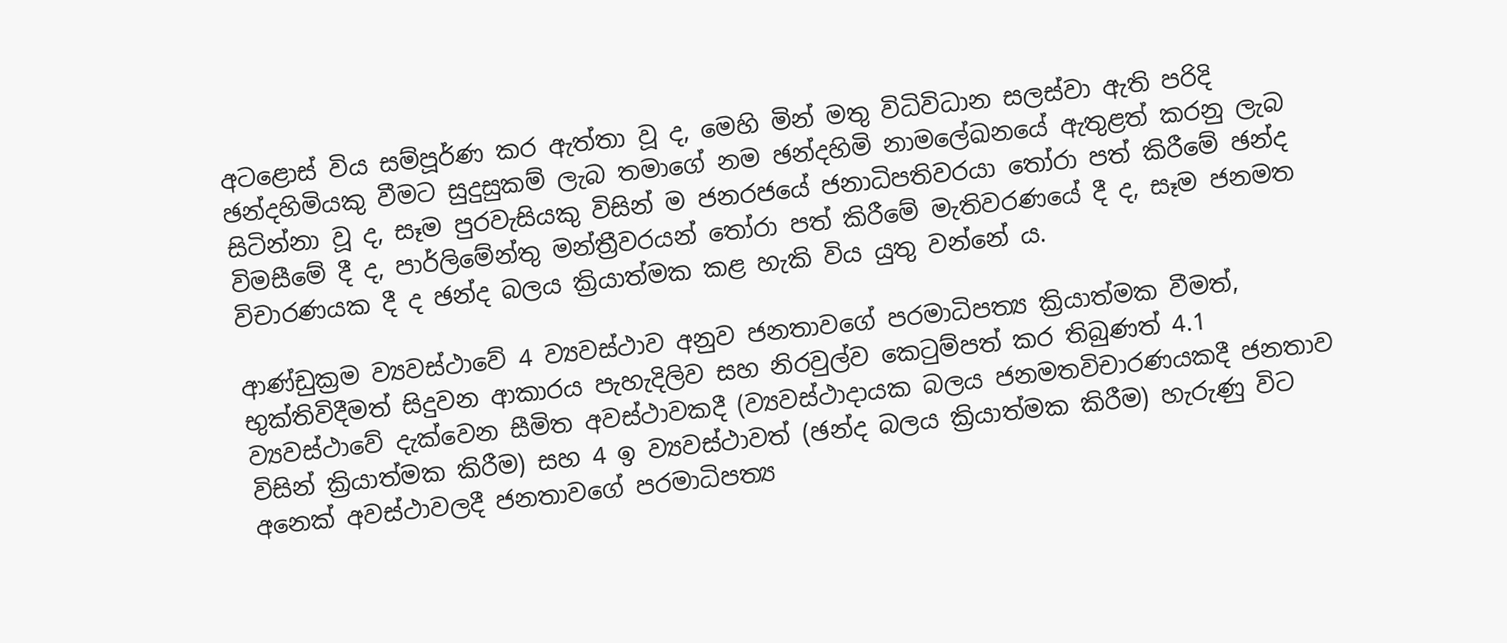අටළොස් විය සම්පූර්ණ කර ඇත්තා වූ ද, මෙහි මින් මතු විධිවිධාන සලස්වා ඇති පරිදි ඡන්දහිමියකු වීමට සුදුසුකම් ලැබ තමාගේ නම ඡන්දහිමි නාමලේඛනයේ ඇතුළත් කරනු ලැබ සිටින්නා වූ ද, සෑම පුරවැසියකු විසින් ම ජනරජයේ ජනාධිපතිවරයා තෝරා පත් කිරීමේ ඡන්ද විමසීමේ දී ද, පාර්ලිමේන්තු මන්ත්‍රීවරයන් තෝරා පත් කිරීමේ මැතිවරණයේ දී ද, සෑම ජනමත විචාරණයක දී ද ඡන්ද බලය ක්‍රියාත්මක කළ හැකි විය යුතු වන්නේ ය.

ආණ්ඩුක්‍රම ව්‍යවස්ථාවේ 4 ව්‍යවස්ථාව අනුව ජනතාවගේ පරමාධිපත්‍ය ක්‍රියාත්මක වීමත්, භුක්තිවිදීමත් සිදුවන ආකාරය පැහැදිලිව සහ නිරවුල්ව කෙටුම්පත් කර තිබුණත් 4.1 ව්‍යවස්ථාවේ දැක්වෙන සීමිත අවස්ථාවකදී (ව්‍යවස්ථාදායක බලය ජනමතවිචාරණයකදී ජනතාව විසින් ක්‍රියාත්මක කිරීම) සහ 4 ඉ ව්‍යවස්ථාවත් (ඡන්ද බලය ක්‍රියාත්මක කිරීම) හැරුණු විට අනෙක් අවස්ථාවලදී ජනතාවගේ පරමාධිපත්‍ය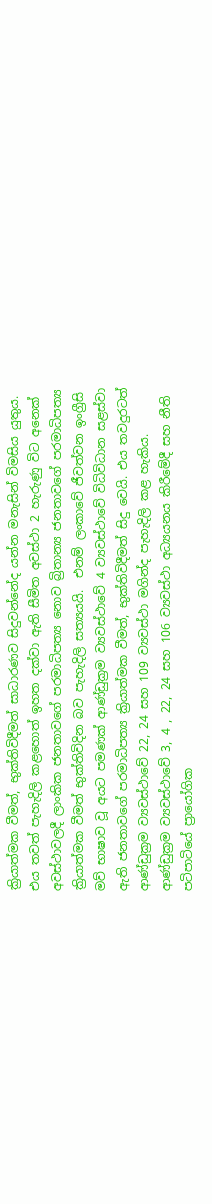ක්‍රියාත්මක වීමත්, භුක්තිවිදීමත් සාධාරණව සිදුවන්නේද යන්න මනැසින් විමසිය යුතුය. එය තවත් පැහැදිලි කළහොත් ඉහත දක්වා ඇති සීමිත අවස්ථා 2 හැරුණු විට අනෙක් අවස්ථාවලදී ලාංකික ජනතාවගේ පරමාධිපත්‍ය නොව බ්‍රිතාන්‍ය ජනතාවගේ පරමාධිපත්‍ය ක්‍රියාත්මක වීමත් භුක්තිවිදින බව පැහැදිලි සත්‍යයයි.  එනම් ලංකාවේ ජීවත්වන ඉංග්‍රීසි මව් භාෂාව වූ අයට පමණක් ආණ්ඩුක්‍රම ව්‍යවස්ථාවේ 4 ව්‍යවස්ථාවේ විධිවිධාන සළස්වා ඇති ජනතාවගේ පරමාධිපත්‍ය ක්‍රියාත්මක වීමත්, භුක්තිවිදීමත් සිදු වෙයි. එය තවදුරටත් ආණ්ඩුක්‍රම ව්‍යවස්ථාවේ 22, 24 සහ 109 ව්‍යවස්ථා මගින්ද පැහැදිලි කළ හැකිය. ආණ්ඩුක්‍රම ව්‍යවස්ථාවේ 3, 4 , 22, 24 සහ 106 ව්‍යවස්ථා අධ්‍යයනය කිරීමේදී සහ නීති පටිපාටියේ ප්‍රායෝගික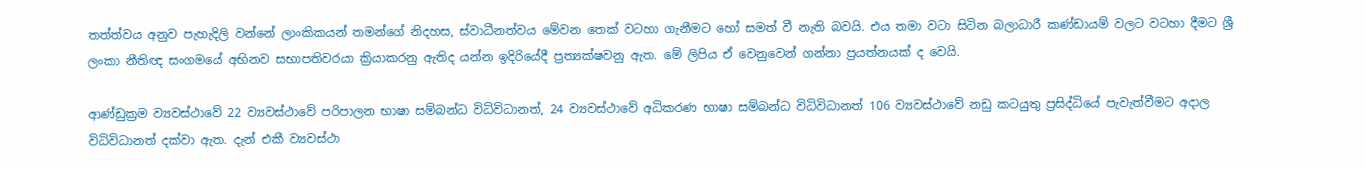තත්ත්වය අනුව පැහැදිලි වන්නේ ලාංකිකයන් තමන්ගේ නිදහස, ස්වාධීනත්වය මේවන තෙක් වටහා ගැනීමට හෝ සමත් වී නැති බවයි. එය තමා වටා සිටින බලාධාරී කණ්ඩායම් වලට වටහා දීමට ශ්‍රී ලංකා නීතිඥ සංගමයේ අභිනව සභාපතිවරයා ක්‍රියාකරනු ඇතිද යන්න ඉදිරියේදී ප්‍රත්‍යක්ෂවනු ඇත. මේ ලිපිය ඒ වෙනුවෙන් ගන්නා ප්‍රයත්නයක් ද වෙයි.

ආණ්ඩුක්‍රම ව්‍යවස්ථාවේ 22 ව්‍යවස්ථාවේ පරිපාලන භාෂා සම්බන්ධ විධිවිධානත්, 24 ව්‍යවස්ථාවේ අධිකරණ භාෂා සම්බන්ධ විධිවිධානත් 106 ව්‍යවස්ථාවේ නඩු කටයුතු ප්‍රසිද්ධියේ පැවැත්වීමට අදාල විධිවිධානත් දක්වා ඇත. දැන් එකී ව්‍යවස්ථා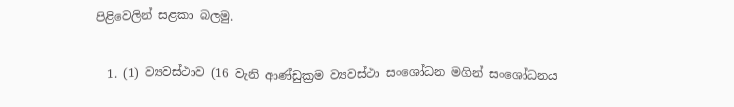පිළිවෙලින් සළකා බලමු.

  1. (1) ව්‍යවස්ථාව (16 වැනි ආණ්ඩුක්‍රම ව්‍යවස්ථා සංශෝධන මගින් සංශෝධනය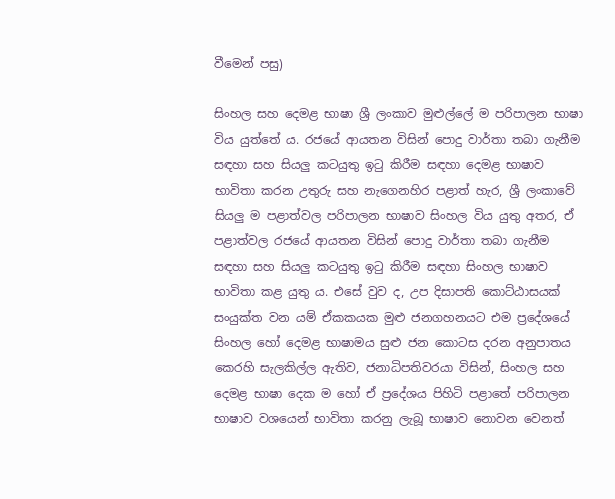වීමෙන් පසු)

සිංහල සහ දෙමළ භාෂා ශ්‍රී ලංකාව මුළුල්ලේ ම පරිපාලන භාෂා විය යුත්තේ ය. රජයේ ආයතන විසින් පොදු වාර්තා තබා ගැනීම සඳහා සහ සියලු කටයුතු ඉටු කිරීම සඳහා දෙමළ භාෂාව භාවිතා කරන උතුරු සහ නැගෙනහිර පළාත් හැර, ශ්‍රී ලංකාවේ සියලු ම පළාත්වල පරිපාලන භාෂාව සිංහල විය යුතු අතර, ඒ පළාත්වල රජයේ ආයතන විසින් පොදු වාර්තා තබා ගැනීම සඳහා සහ සියලු කටයුතු ඉටු කිරීම සඳහා සිංහල භාෂාව භාවිතා කළ යුතු ය. එසේ වුව ද, උප දිසාපති කොට්ඨාසයක් සංයුක්ත වන යම් ඒකකයක මුළු ජනගහනයට එම ප්‍රදේශයේ සිංහල හෝ දෙමළ භාෂාමය සුළු ජන කොටස දරන අනුපාතය කෙරහි සැලකිල්ල ඇතිව, ජනාධිපතිවරයා විසින්, සිංහල සහ දෙමළ භාෂා දෙක ම හෝ ඒ ප්‍රදේශය පිහිටි පළාතේ පරිපාලන භාෂාව වශයෙන් භාවිතා කරනු ලැබූ භාෂාව නොවන වෙනත්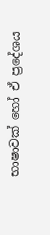භාෂාවක් හෝ ඒ ප්‍රදේශය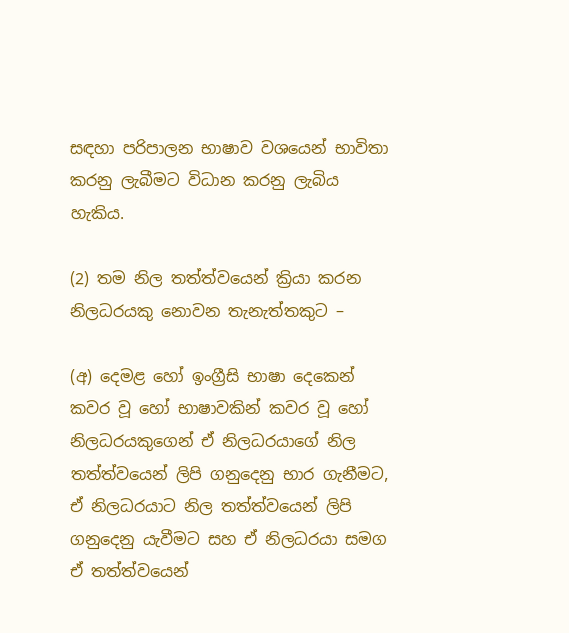සඳහා පරිපාලන භාෂාව වශයෙන් භාවිතා කරනු ලැබීමට විධාන කරනු ලැබිය හැකිය.

(2) තම නිල තත්ත්වයෙන් ක්‍රියා කරන නිලධරයකු නොවන තැනැත්තකුට –

(අ) දෙමළ හෝ ඉංග්‍රීසි භාෂා දෙකෙන් කවර වූ හෝ භාෂාවකින් කවර වූ හෝ නිලධරයකුගෙන් ඒ නිලධරයාගේ නිල තත්ත්වයෙන් ලිපි ගනුදෙනු භාර ගැනීමට, ඒ නිලධරයාට නිල තත්ත්වයෙන් ලිපි ගනුදෙනු යැවීමට සහ ඒ නිලධරයා සමග ඒ තත්ත්වයෙන්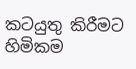කටයුතු කිරීමට හිමිකම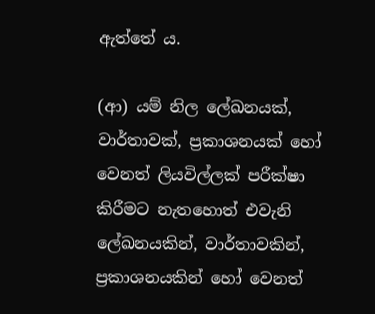ඇත්තේ ය.

(ආ) යම් නිල ලේඛනයක්, වාර්තාවක්, ප්‍රකාශනයක් හෝ වෙනත් ලියවිල්ලක් පරීක්ෂා කිරීමට නැතහොත් එවැනි ලේඛනයකින්, වාර්තාවකින්, ප්‍රකාශනයකින් හෝ වෙනත්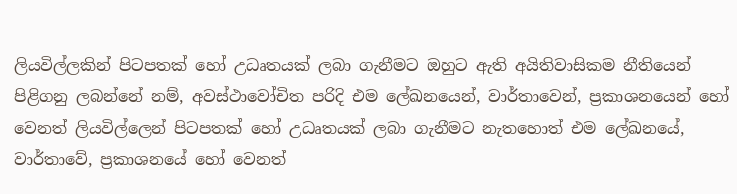ලියවිල්ලකින් පිටපතක් හෝ උධෘතයක් ලබා ගැනීමට ඔහුට ඇති අයිතිවාසිකම නීතියෙන් පිළිගනු ලබන්නේ නම්, අවස්ථාවෝචිත පරිදි එම ලේඛනයෙන්, වාර්තාවෙන්, ප්‍රකාශනයෙන් හෝ වෙනත් ලියවිල්ලෙන් පිටපතක් හෝ උධෘතයක් ලබා ගැනීමට නැතහොත් එම ලේඛනයේ, වාර්තාවේ, ප්‍රකාශනයේ හෝ වෙනත්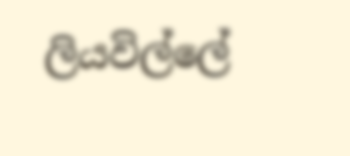ලියවිල්ලේ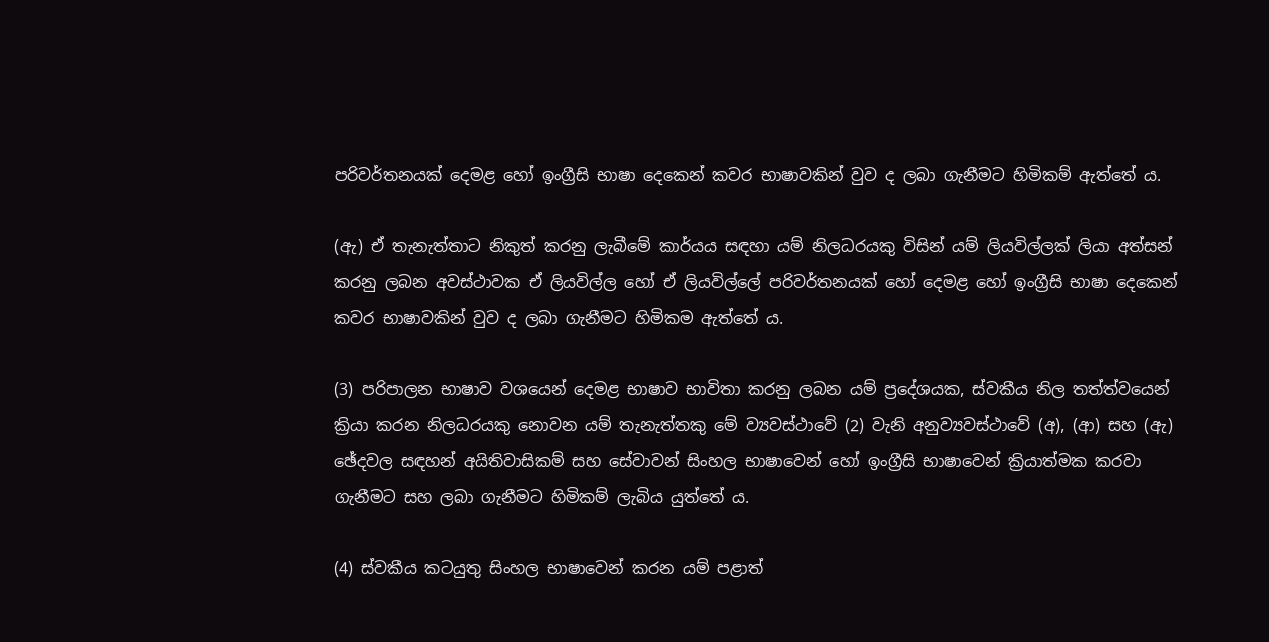පරිවර්තනයක් දෙමළ හෝ ඉංග්‍රීසි භාෂා දෙකෙන් කවර භාෂාවකින් වුව ද ලබා ගැනීමට හිමිකම් ඇත්තේ ය.

(ඇ) ඒ තැනැත්තාට නිකුත් කරනු ලැබීමේ කාර්යය සඳහා යම් නිලධරයකු විසින් යම් ලියවිල්ලක් ලියා අත්සන් කරනු ලබන අවස්ථාවක ඒ ලියවිල්ල හෝ ඒ ලියවිල්ලේ පරිවර්තනයක් හෝ දෙමළ හෝ ඉංග්‍රීසි භාෂා දෙකෙන් කවර භාෂාවකින් වුව ද ලබා ගැනීමට හිමිකම ඇත්තේ ය.

(3) පරිපාලන භාෂාව වශයෙන් දෙමළ භාෂාව භාවිතා කරනු ලබන යම් ප්‍රදේශයක, ස්වකීය නිල තත්ත්වයෙන් ක්‍රියා කරන නිලධරයකු නොවන යම් තැනැත්තකු මේ ව්‍යවස්ථාවේ (2) වැනි අනුව්‍යවස්ථාවේ (අ), (ආ) සහ (ඇ) ඡේදවල සඳහන් අයිතිවාසිකම් සහ සේවාවන් සිංහල භාෂාවෙන් හෝ ඉංග්‍රීසි භාෂාවෙන් ක්‍රියාත්මක කරවා ගැනීමට සහ ලබා ගැනීමට හිමිකම් ලැබිය යුත්තේ ය.

(4) ස්වකීය කටයුතු සිංහල භාෂාවෙන් කරන යම් පළාත්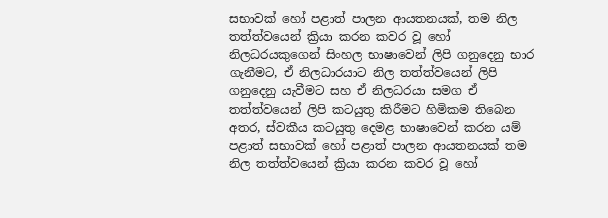සභාවක් හෝ පළාත් පාලන ආයතනයක්, තම නිල තත්ත්වයෙන් ක්‍රියා කරන කවර වූ හෝ නිලධරයකුගෙන් සිංහල භාෂාවෙන් ලිපි ගනුදෙනු භාර ගැනීමට, ඒ නිලධාරයාට නිල තත්ත්වයෙන් ලිපි ගනුදෙනු යැවීමට සහ ඒ නිලධරයා සමග ඒ තත්ත්වයෙන් ලිපි කටයුතු කිරීමට හිමිකම තිබෙන අතර, ස්වකීය කටයුතු දෙමළ භාෂාවෙන් කරන යම් පළාත් සභාවක් හෝ පළාත් පාලන ආයතනයක් තම නිල තත්ත්වයෙන් ක්‍රියා කරන කවර වූ හෝ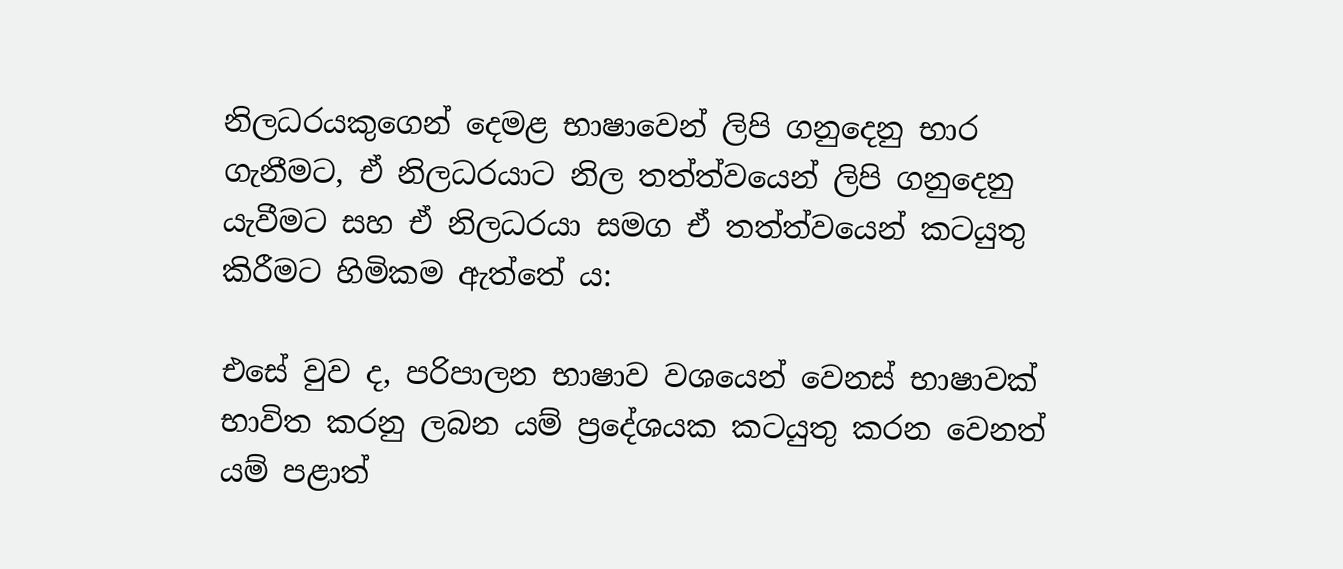නිලධරයකුගෙන් දෙමළ භාෂාවෙන් ලිපි ගනුදෙනු භාර ගැනීමට, ඒ නිලධරයාට නිල තත්ත්වයෙන් ලිපි ගනුදෙනු යැවීමට සහ ඒ නිලධරයා සමග ඒ තත්ත්වයෙන් කටයුතු කිරීමට හිමිකම ඇත්තේ ය:

එසේ වුව ද, පරිපාලන භාෂාව වශයෙන් වෙනස් භාෂාවක් භාවිත කරනු ලබන යම් ප්‍රදේශයක කටයුතු කරන වෙනත් යම් පළාත්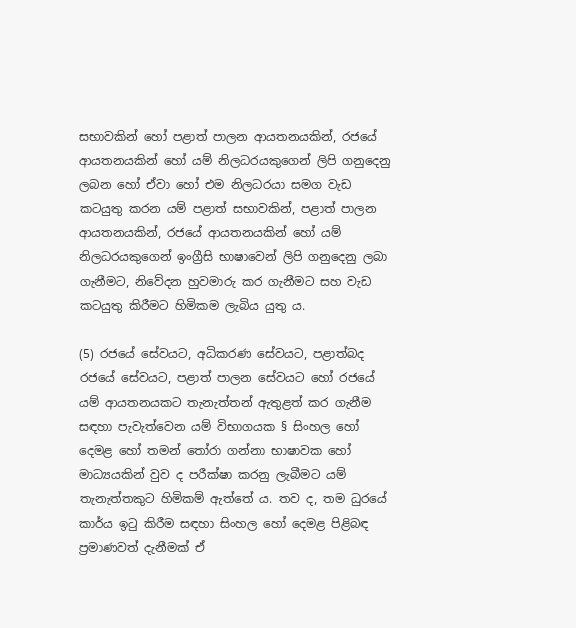සභාවකින් හෝ පළාත් පාලන ආයතනයකින්, රජයේ ආයතනයකින් හෝ යම් නිලධරයකුගෙන් ලිපි ගනුදෙනු ලබන හෝ ඒවා හෝ එම නිලධරයා සමග වැඩ කටයුතු කරන යම් පළාත් සභාවකින්, පළාත් පාලන ආයතනයකින්, රජයේ ආයතනයකින් හෝ යම් නිලධරයකුගෙන් ඉංග්‍රීසි භාෂාවෙන් ලිපි ගනුදෙනු ලබා ගැනීමට, නිවේදන හුවමාරු කර ගැනීමට සහ වැඩ කටයුතු කිරීමට හිමිකම ලැබිය යුතු ය.

(5) රජයේ සේවයට, අධිකරණ සේවයට, පළාත්බද රජයේ සේවයට, පළාත් පාලන සේවයට හෝ රජයේ යම් ආයතනයකට තැනැත්තන් ඇතුළත් කර ගැනීම සඳහා පැවැත්වෙන යම් විභාගයක § සිංහල හෝ දෙමළ හෝ තමන් තෝරා ගන්නා භාෂාවක හෝ මාධ්‍යයකින් වුව ද පරීක්ෂා කරනු ලැබීමට යම් තැනැත්තකුට හිමිකම් ඇත්තේ ය. තව ද, තම ධුරයේ කාර්ය ඉටු කිරීම සඳහා සිංහල හෝ දෙමළ පිළිබඳ ප්‍රමාණවත් දැනීමක් ඒ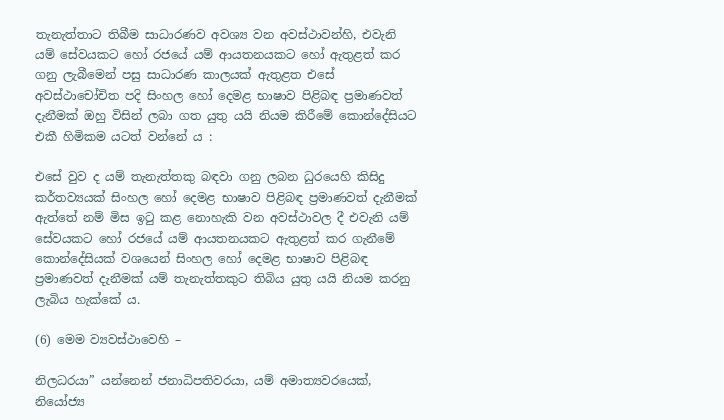තැනැත්තාට තිබීම සාධාරණව අවශ්‍ය වන අවස්ථාවන්හි, එවැනි යම් සේවයකට හෝ රජයේ යම් ආයතනයකට හෝ ඇතුළත් කර ගනු ලැබීමෙන් පසු සාධාරණ කාලයක් ඇතුළත එසේ අවස්ථාචෝචිත පදි සිංහල හෝ දෙමළ භාෂාව පිළිබඳ ප්‍රමාණවත් දැනීමක් ඔහු විසින් ලබා ගත යුතු යයි නියම කිරීමේ කොන්දේසියට එකී හිමිකම යටත් වන්නේ ය :

එසේ වුව ද යම් තැනැත්තකු බඳවා ගනු ලබන ධුරයෙහි කිසිදු කර්තව්‍යයක් සිංහල හෝ දෙමළ භාෂාව පිළිබඳ ප්‍රමාණවත් දැනීමක් ඇත්තේ නම් මිස ඉටු කළ නොහැකි වන අවස්ථාවල දී එවැනි යම් සේවයකට හෝ රජයේ යම් ආයතනයකට ඇතුළත් කර ගැනීමේ කොන්දේසියක් වශයෙන් සිංහල හෝ දෙමළ භාෂාව පිළිබඳ ප්‍රමාණවත් දැනීමක් යම් තැනැත්තකුට තිබිය යුතු යයි නියම කරනු ලැබිය හැක්කේ ය.

(6) මෙම ව්‍යවස්ථාවෙහි –

නිලධරයා” යන්නෙන් ජනාධිපතිවරයා, යම් අමාත්‍යවරයෙක්, නියෝජ්‍ය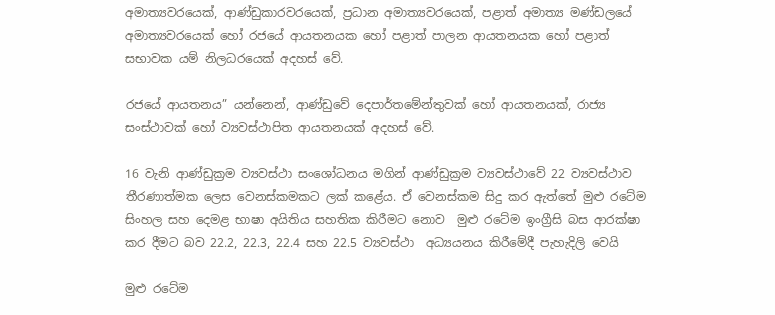අමාත්‍යවරයෙක්, ආණ්ඩුකාරවරයෙක්, ප්‍රධාන අමාත්‍යවරයෙක්, පළාත් අමාත්‍ය මණ්ඩලයේ අමාත්‍යවරයෙක් හෝ රජයේ ආයතනයක හෝ පළාත් පාලන ආයතනයක හෝ පළාත් සභාවක යම් නිලධරයෙක් අදහස් වේ.

රජයේ ආයතනය” යන්නෙන්, ආණ්ඩුවේ දෙපාර්තමේන්තුවක් හෝ ආයතනයක්, රාජ්‍ය සංස්ථාවක් හෝ ව්‍යවස්ථාපිත ආයතනයක් අදහස් වේ.

16 වැනි ආණ්ඩුක්‍රම ව්‍යවස්ථා සංශෝධනය මගින් ආණ්ඩුක්‍රම ව්‍යවස්ථාවේ 22 ව්‍යවස්ථාව තීරණාත්මක ලෙස වෙනස්කමකට ලක් කළේය. ඒ වෙනස්කම සිදු කර ඇත්තේ මුළු රටේම සිංහල සහ දෙමළ භාෂා අයිතිය සහතික කිරීමට නොව  මුළු රටේම ඉංග්‍රීසි බස ආරක්ෂා කර දීමට බව 22.2, 22.3, 22.4 සහ 22.5 ව්‍යවස්ථා  අධ්‍යයනය කිරීමේදී පැහැදිලි වෙයි

මුළු රටේම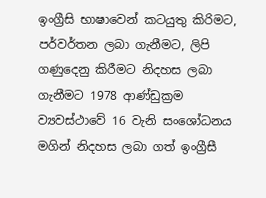ඉංග්‍රීසි භාෂාවෙන් කටයුතු කිරිමට, පර්වර්තන ලබා ගැනීමට, ලිපි ගණුදෙනු කිරීමට නිදහස ලබා ගැනීමට 1978 ආණ්ඩුක්‍රම ව්‍යවස්ථාවේ 16 වැනි සංශෝධනය මගින් නිදහස ලබා ගත් ඉංග්‍රීසී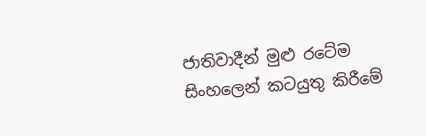ජාතිවාදීන් මුළු රටේම සිංහලෙන් කටයුතු කිරීමේ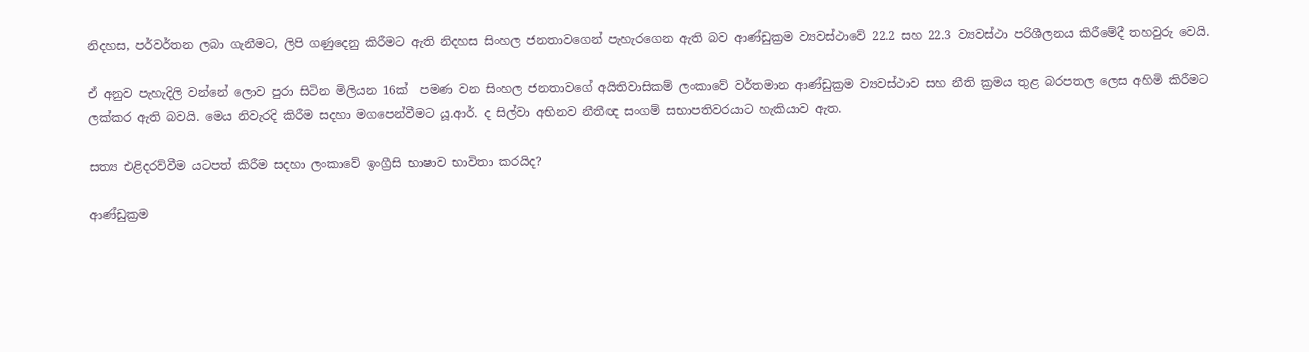නිදහස, පර්වර්තන ලබා ගැනීමට, ලිපි ගණුදෙනු කිරීමට ඇති නිදහස සිංහල ජනතාවගෙන් පැහැරගෙන ඇති බව ආණ්ඩුක්‍රම ව්‍යවස්ථාවේ 22.2 සහ 22.3 ව්‍යවස්ථා පරිශීලනය කිරීමේදී තහවුරු වෙයි.

ඒ අනුව පැහැදිලි වන්නේ ලොව පුරා සිටින මිලියන 16ක්  පමණ වන සිංහල ජනතාවගේ අයිතිවාසිකම් ලංකාවේ වර්තමාන ආණ්ඩුක්‍රම ව්‍යවස්ථාව සහ නීති ක්‍රමය තුළ බරපතල ලෙස අහිමි කිරීමට ලක්කර ඇති බවයි. මෙය නිවැරදි කිරීම සදහා මගපෙන්වීමට යූ.ආර්. ද සිල්වා අභිනව නීතීඥ සංගම් සභාපතිවරයාට හැකියාව ඇත.

සත්‍ය එළිදරව්වීම යටපත් කිරීම සදහා ලංකාවේ ඉංග්‍රීසි භාෂාව භාවිතා කරයිද?

ආණ්ඩුක්‍රම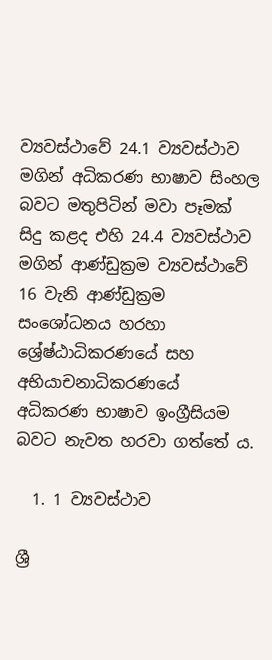ව්‍යවස්ථාවේ 24.1 ව්‍යවස්ථාව මගින් අධිකරණ භාෂාව සිංහල බවට මතුපිටින් මවා පෑමක් සිදු කළද එහි 24.4 ව්‍යවස්ථාව මගින් ආණ්ඩුක්‍රම ව්‍යවස්ථාවේ 16 වැනි ආණ්ඩුක්‍රම සංශෝධනය හරහා ශ්‍රේෂ්ඨාධිකරණයේ සහ අභියාචනාධිකරණයේ අධිකරණ භාෂාව ඉංග්‍රීසියම බවට නැවත හරවා ගත්තේ ය.

  1. 1 ව්‍යවස්ථාව

ශ්‍රී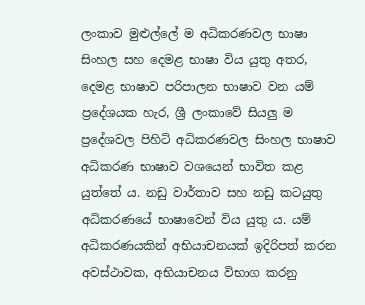ලංකාව මුළුල්ලේ ම අධිකරණවල භාෂා සිංහල සහ දෙමළ භාෂා විය යුතු අතර, දෙමළ භාෂාව පරිපාලන භාෂාව වන යම් ප්‍රදේශයක හැර, ශ්‍රී ලංකාවේ සියලු ම ප්‍රදේශවල පිහිටි අධිකරණවල සිංහල භාෂාව අධිකරණ භාෂාව වශයෙන් භාවිත කළ යුත්තේ ය. නඩු වාර්තාව සහ නඩු කටයුතු අධිකරණයේ භාෂාවෙන් විය යුතු ය. යම් අධිකරණයකින් අභියාචනයක් ඉදිරිපත් කරන අවස්ථාවක, අභියාචනය විභාග කරනු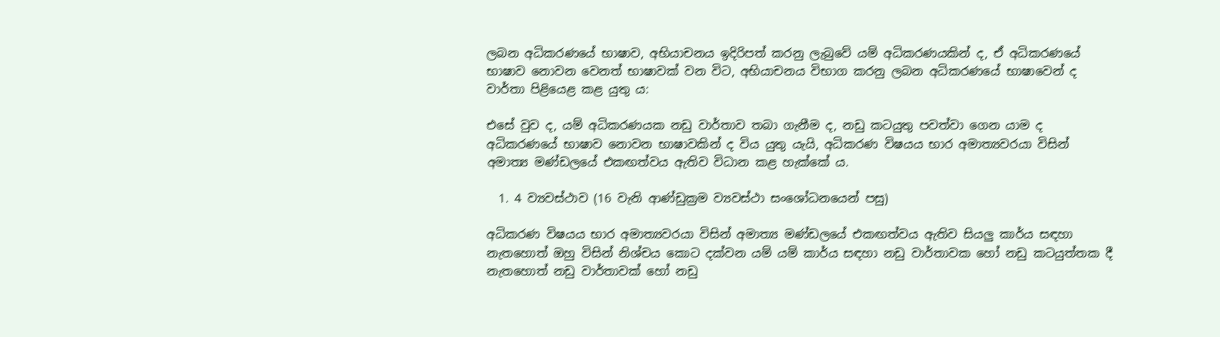ලබන අධිකරණයේ භාෂාව, අභියාචනය ඉදිරිපත් කරනු ලැබුවේ යම් අධිකරණයකින් ද, ඒ අධිකරණයේ භාෂාව නොවන වෙනත් භාෂාවක් වන විට, අභියාචනය විභාග කරනු ලබන අධිකරණයේ භාෂාවෙන් ද වාර්තා පිළියෙළ කළ යුතු ය:

එසේ වුව ද, යම් අධිකරණයක නඩු වාර්තාව තබා ගැනීම ද, නඩු කටයුතු පවත්වා ගෙන යාම ද අධිකරණයේ භාෂාව නොවන භාෂාවකින් ද විය යුතු යැයි, අධිකරණ විෂයය භාර අමාත්‍යවරයා විසින් අමාත්‍ය මණ්ඩලයේ එකඟත්වය ඇතිව විධාන කළ හැක්කේ ය.

  1. 4 ව්‍යවස්ථාව (16 වැනි ආණ්ඩුක්‍රම ව්‍යවස්ථා සංශෝධනයෙන් පසු)

අධිකරණ විෂයය භාර අමාත්‍යවරයා විසින් අමාත්‍ය මණ්ඩලයේ එකඟත්වය ඇතිව සියලු කාර්ය සඳහා නැතහොත් ඔහු විසින් නිශ්චය කොට දක්වන යම් යම් කාර්ය සඳහා නඩු වාර්තාවක හෝ නඩු කටයුත්තක දී නැතහොත් නඩු වාර්තාවක් හෝ නඩු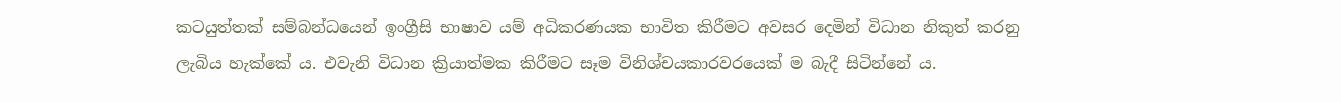කටයුත්තක් සම්බන්ධයෙන් ඉංග්‍රීසි භාෂාව යම් අධිකරණයක භාවිත කිරීමට අවසර දෙමින් විධාන නිකුත් කරනු ලැබිය හැක්කේ ය. එවැනි විධාන ක්‍රියාත්මක කිරීමට සෑම විනිශ්චයකාරවරයෙක් ම බැදී සිටින්නේ ය.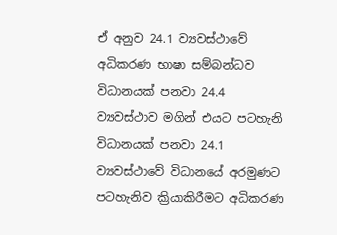ඒ අනුව 24.1 ව්‍යවස්ථාවේ අධිකරණ භාෂා සම්බන්ධව විධානයක් පනවා 24.4 ව්‍යවස්ථාව මගින් එයට පටහැනි විධානයක් පනවා 24.1 ව්‍යවස්ථාවේ විධානයේ අරමුණට පටහැනිව ක්‍රියාකිරීමට අධිකරණ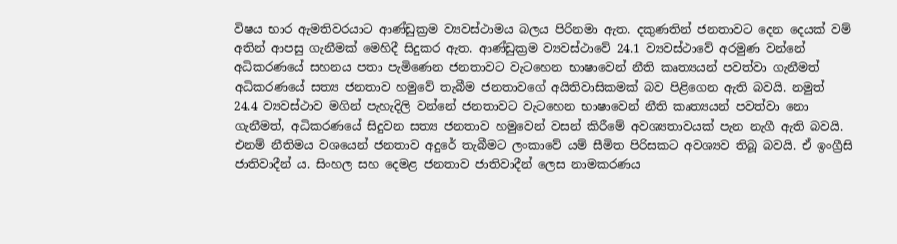විෂය භාර ඇමතිවරයාට ආණ්ඩුක්‍රම ව්‍යවස්ථාමය බලය පිරිනමා ඇත. දකුණතින් ජනතාවට දෙන දෙයක් වම් අතින් ආපසු ගැනීමක් මෙහිදී සිදුකර ඇත. ආණ්ඩුක්‍රම ව්‍යවස්ථාවේ 24.1 ව්‍යවස්ථාවේ අරමුණ වන්නේ අධිකරණයේ සහනය පතා පැමිණෙන ජනතාවට වැටහෙන භාෂාවෙන් නීති කෘත්‍යයන් පවත්වා ගැනීමත් අධිකරණයේ සත්‍ය ජනතාව හමුවේ තැබීම ජනතාවගේ අයිතිවාසිකමක් බව පිළිගෙන ඇති බවයි. නමුත් 24.4 ව්‍යවස්ථාව මගින් පැහැදිලි වන්නේ ජනතාවට වැටහෙන භාෂාවෙන් නීති කෘත්‍යයන් පවත්වා නො ගැනීමත්, අධිකරණයේ සිදුවන සත්‍ය ජනතාව හමුවෙන් වසන් කිරීමේ අවශ්‍යතාවයක් පැන නැගී ඇති බවයි. එනම් නීතිමය වශයෙන් ජනතාව අදුරේ තැබීමට ලංකාවේ යම් සීමිත පිරිසකට අවශ්‍යව තිබූ බවයි. ඒ ඉංග්‍රීසි ජාතිවාදීන් ය. සිංහල සහ දෙමළ ජනතාව ජාතිවාදීන් ලෙස නාමකරණය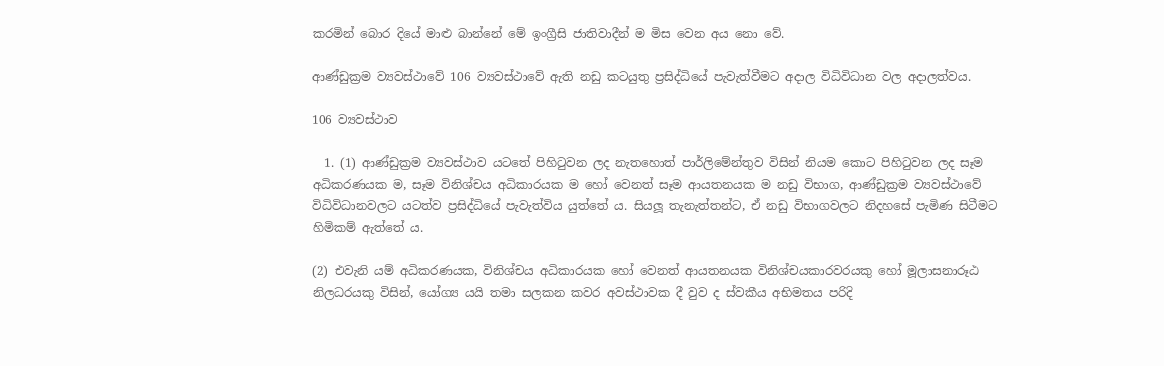කරමින් බොර දියේ මාළු බාන්නේ මේ ඉංග්‍රීසි ජාතිවාදීන් ම මිස වෙන අය නො වේ.

ආණ්ඩුක්‍රම ව්‍යවස්ථාවේ 106 ව්‍යවස්ථාවේ ඇති නඩු කටයුතු ප්‍රසිද්ධියේ පැවැත්වීමට අදාල විධිවිධාන වල අදාලත්වය.

106 ව්‍යවස්ථාව

  1. (1) ආණ්ඩුක්‍රම ව්‍යවස්ථාව යටතේ පිහිටුවන ලද නැතහොත් පාර්ලිමේන්තුව විසින් නියම කොට පිහිටුවන ලද සෑම අධිකරණයක ම, සෑම විනිශ්චය අධිකාරයක ම හෝ වෙනත් සෑම ආයතනයක ම නඩු විභාග, ආණ්ඩුක්‍රම ව්‍යවස්ථාවේ විධිවිධානවලට යටත්ව ප්‍රසිද්ධියේ පැවැත්විය යුත්තේ ය. සියලූ තැනැත්තන්ට, ඒ නඩු විභාගවලට නිදහසේ පැමිණ සිටීමට හිමිකම් ඇත්තේ ය.

(2) එවැනි යම් අධිකරණයක, විනිශ්චය අධිකාරයක හෝ වෙනත් ආයතනයක විනිශ්චයකාරවරයකු හෝ මූලාසනාරූඨ නිලධරයකු විසින්, යෝග්‍ය යයි තමා සලකන කවර අවස්ථාවක දී වුව ද ස්වකීය අභිමතය පරිදි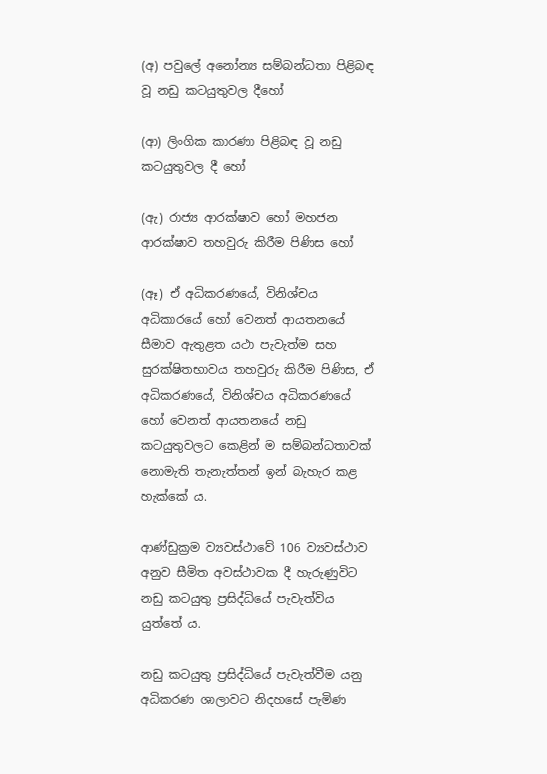(අ) පවුලේ අනෝන්‍ය සම්බන්ධතා පිළිබඳ වූ නඩු කටයුතුවල දීහෝ

(ආ) ලිංගික කාරණා පිළිබඳ වූ නඩු කටයුතුවල දී හෝ

(ඇ) රාජ්‍ය ආරක්ෂාව හෝ මහජන ආරක්ෂාව තහවුරු කිරීම පිණිස හෝ

(ඈ) ඒ අධිකරණයේ, විනිශ්චය අධිකාරයේ හෝ වෙනත් ආයතනයේ සීමාව ඇතුළත යථා පැවැත්ම සහ සුරක්ෂිතභාවය තහවුරු කිරීම පිණිස, ඒ අධිකරණයේ, විනිශ්චය අධිකරණයේ හෝ වෙනත් ආයතනයේ නඩු කටයුතුවලට කෙළින් ම සම්බන්ධතාවක් නොමැති තැනැත්තන් ඉන් බැහැර කළ හැක්කේ ය.

ආණ්ඩුක්‍රම ව්‍යවස්ථාවේ 106 ව්‍යවස්ථාව අනුව සීමිත අවස්ථාවක දී හැරුණුවිට නඩු කටයුතු ප්‍රසිද්ධියේ පැවැත්විය යුත්තේ ය.

නඩු කටයුතු ප්‍රසිද්ධියේ පැවැත්වීම යනු අධිකරණ ශාලාවට නිදහසේ පැමිණ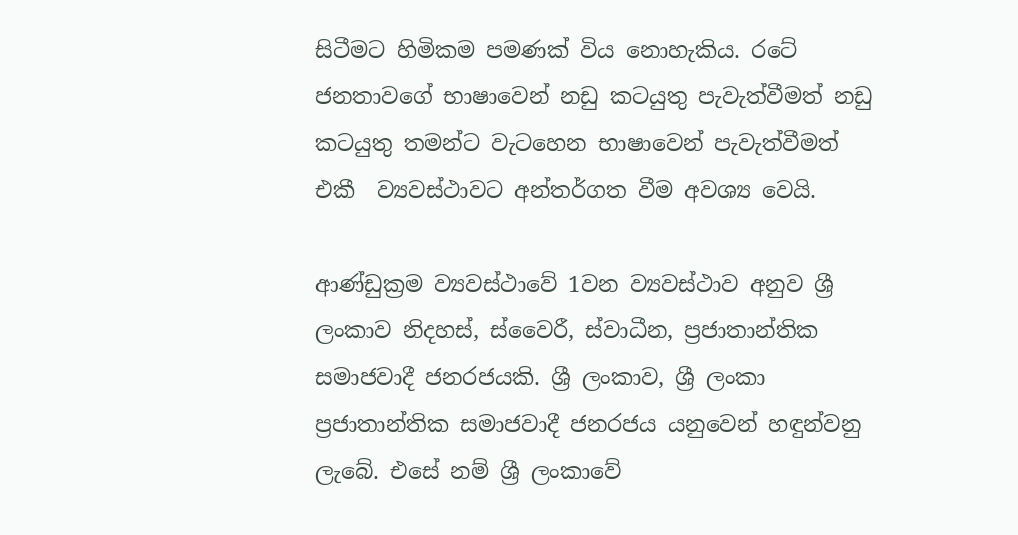සිටීමට හිමිකම පමණක් විය නොහැකිය. රටේ ජනතාවගේ භාෂාවෙන් නඩු කටයුතු පැවැත්වීමත් නඩු කටයුතු තමන්ට වැටහෙන භාෂාවෙන් පැවැත්වීමත් එකී  ව්‍යවස්ථාවට අන්තර්ගත වීම අවශ්‍ය වෙයි.

ආණ්ඩුක්‍රම ව්‍යවස්ථාවේ 1වන ව්‍යවස්ථාව අනුව ශ්‍රී ලංකාව නිදහස්, ස්වෛරී, ස්වාධීන, ප්‍රජාතාන්තික සමාජවාදී ජනරජයකි. ශ්‍රී ලංකාව, ශ්‍රී ලංකා ප්‍රජාතාන්තික සමාජවාදී ජනරජය යනුවෙන් හඳුන්වනු ලැබේ. එසේ නම් ශ්‍රී ලංකාවේ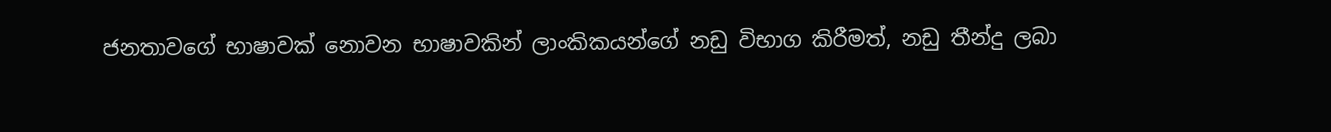ජනතාවගේ භාෂාවක් නොවන භාෂාවකින් ලාංකිකයන්ගේ නඩු විභාග කිරීමත්, නඩු තීන්දු ලබා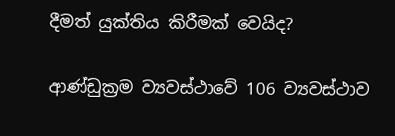දීමත් යුක්තිය කිරීමක් වෙයිද?

ආණ්ඩුක්‍රම ව්‍යවස්ථාවේ 106 ව්‍යවස්ථාව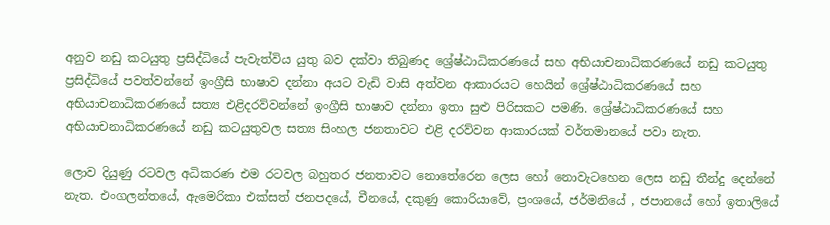අනුව නඩු කටයුතු ප්‍රසිද්ධියේ පැවැත්විය යුතු බව දක්වා තිබුණද ශ්‍රේෂ්ඨාධිකරණයේ සහ අභියාචනාධිකරණයේ නඩු කටයුතු ප්‍රසිද්ධියේ පවත්වන්නේ ඉංග්‍රීසි භාෂාව දන්නා අයට වැඩි වාසි අත්වන ආකාරයට හෙයින් ශ්‍රේෂ්ඨාධිකරණයේ සහ අභියාචනාධිකරණයේ සත්‍ය එළිදරව්වන්නේ ඉංග්‍රීසි භාෂාව දන්නා ඉතා සුළු පිරිසකට පමණි. ශ්‍රේෂ්ඨාධිකරණයේ සහ අභියාචනාධිකරණයේ නඩු කටයුතුවල සත්‍ය සිංහල ජනතාවට එළි දරව්වන ආකාරයක් වර්තමානයේ පවා නැත.

ලොව දියුණු රටවල අධිකරණ එම රටවල බහුතර ජනතාවට නොතේරෙන ලෙස හෝ නොවැටහෙන ලෙස නඩු තීන්දු දෙන්නේ නැත. එංගලන්තයේ, ඇමෙරිකා එක්සත් ජනපදයේ, චීනයේ, දකුණු කොරියාවේ, ප්‍රංශයේ, ජර්මනියේ , ජපානයේ හෝ ඉතාලියේ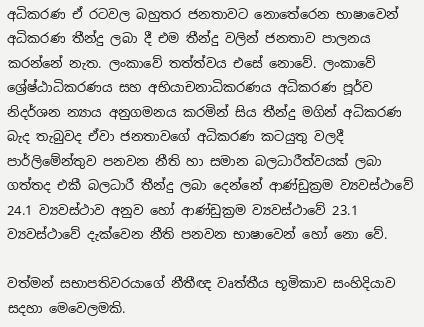අධිකරණ ඒ රටවල බහුතර ජනතාවට නොතේරෙන භාෂාවෙන් අධිකරණ තීන්දු ලබා දී එම තීන්දු වලින් ජනතාව පාලනය කරන්නේ නැත. ලංකාවේ තත්ත්වය එසේ නොවේ. ලංකාවේ ශ්‍රේෂ්ඨාධිකරණය සහ අභියාචනාධිකරණය අධිකරණ පූර්ව නිදර්ශන න්‍යාය අනුගමනය කරමින් සිය තීන්දු මගින් අධිකරණ බැද තැබුවද ඒවා ජනතාවගේ අධිකරණ කටයුතු වලදී පාර්ලිමේන්තුව පනවන නීති හා සමාන බලධාරීත්වයක් ලබා ගත්තද එකී බලධාරී තීන්දු ලබා දෙන්නේ ආණ්ඩුක්‍රම ව්‍යවස්ථාවේ 24.1 ව්‍යවස්ථාව අනුව හෝ ආණ්ඩුක්‍රම ව්‍යවස්ථාවේ 23.1 ව්‍යවස්ථාවේ දැක්වෙන නීති පනවන භාෂාවෙන් හෝ නො වේ.

වත්මන් සභාපතිවරයාගේ නීතීඥ වෘත්තීය භූමිකාව සංහිදියාව සදහා මෙවෙලමකි.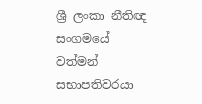ශ්‍රී ලංකා නීතිඥ සංගමයේ වත්මන් සභාපතිවරයා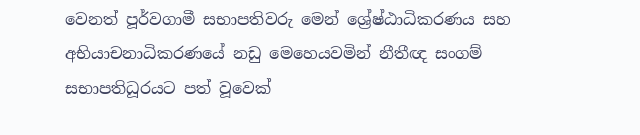වෙනත් පූර්වගාමී සභාපතිවරු මෙන් ශ්‍රේෂ්ඨාධිකරණය සහ අභියාචනාධිකරණයේ නඩු මෙහෙයවමින් නීතීඥ සංගම් සභාපතිධූරයට පත් වූවෙක්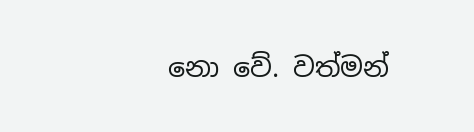නො වේ. වත්මන්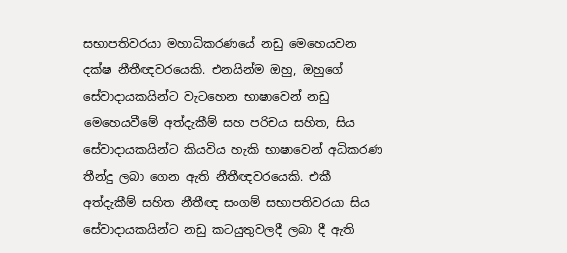සභාපතිවරයා මහාධිකරණයේ නඩු මෙහෙයවන දක්ෂ නීතීඥවරයෙකි. එනයින්ම ඔහු, ඔහුගේ සේවාදායකයින්ට වැටහෙන භාෂාවෙන් නඩු මෙහෙයවීමේ අත්දැකීම් සහ පරිචය සහිත, සිය සේවාදායකයින්ට කියවිය හැකි භාෂාවෙන් අධිකරණ තීන්දු ලබා ගෙන ඇති නීතීඥවරයෙකි. එකී අත්දැකීම් සහිත නීතීඥ සංගම් සභාපතිවරයා සිය සේවාදායකයින්ට නඩු කටයුතුවලදී ලබා දී ඇති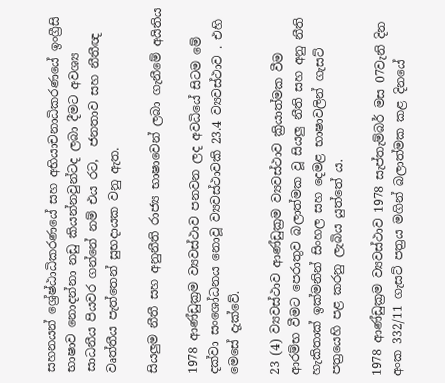සහනයන් ශ්‍රේෂ්ඨාධිකරණයේ සහ අභියාචනාධිකරණයේ ඉංග්‍රීසි භාෂාව නොදන්නා නඩු කියන්නවුන්ටද ලබා දීමට අවශ්‍ය සාධනීය පියවර ගන්නේ නම් එය රට,  ජනතාව සහ නීතීඥ වෘත්තීය පැත්තෙන් සුභදායක වනු ඇත.

සියලුම නීතී සහ අනුනීති රාජ්‍ය භාෂාවෙන් ලබා ගැනීමේ අයිතිය

1978 ආණ්ඩුක්‍රම ව්‍යවස්ථාව පනවන ලද අවධියේ සිටම මේ දක්වා සංශෝධනය නොවූ ව්‍යවස්ථාවකි 23.4 ව්‍යවස්ථාව . එහි මෙසේ දැක්වේ.

23 (4) ව්‍යවස්ථාව ආණ්ඩුක්‍රම ව්‍යවස්ථාව ක්‍රියාත්මක වීම ආරම්භ වීමට පෙරාතුව බලාත්මක වූ සියලු නීති සහ අනු නීති හැකිතාක් ඉක්මනින් සිංහල සහ දෙමළ භාෂාවලින් ගැසට් පත්‍රයෙහි පළ කරනු ලැබිය යුත්තේ ය.

1978 ආණ්ඩුක්‍රම ව්‍යවස්ථාව 1978 සැප්තැම්බර් මස 07වැනි දින අංක 332/11 ගැසට් පත්‍රය මගින් බලාත්මක කළ දිනයේ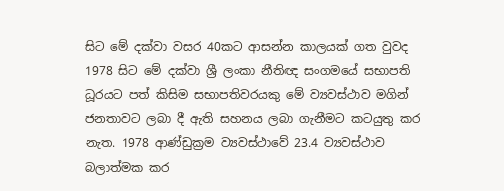සිට මේ දක්වා වසර 40කට ආසන්න කාලයක් ගත වුවද 1978 සිට මේ දක්වා ශ්‍රී ලංකා නීතිඥ සංගමයේ සභාපති ධූරයට පත් කිසිම සභාපතිවරයකු මේ ව්‍යවස්ථාව මගින් ජනතාවට ලබා දී ඇති සහනය ලබා ගැනීමට කටයුතු කර නැත. 1978 ආණ්ඩුක්‍රම ව්‍යවස්ථාවේ 23.4 ව්‍යවස්ථාව බලාත්මක කර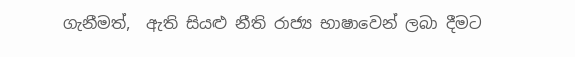ගැනීමත්,  ඇති සියළු නීති රාජ්‍ය භාෂාවෙන් ලබා දීමට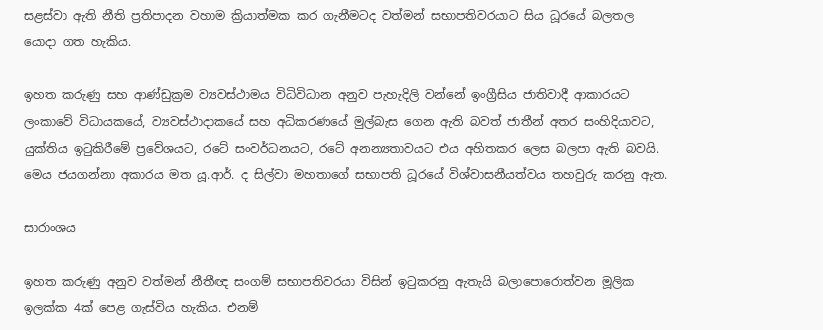සළස්වා ඇති නීති ප්‍රතිපාදන වහාම ක්‍රියාත්මක කර ගැනීමටද වත්මන් සභාපතිවරයාට සිය ධූරයේ බලතල යොදා ගත හැකිය.

ඉහත කරුණු සහ ආණ්ඩුක්‍රම ව්‍යවස්ථාමය විධිවිධාන අනුව පැහැදිලි වන්නේ ඉංග්‍රීසිය ජාතිවාදී ආකාරයට ලංකාවේ විධායකයේ, ව්‍යවස්ථාදාකයේ සහ අධිකරණයේ මුල්බැස ගෙන ඇති බවත් ජාතීන් අතර සංහිදියාවට, යුක්තිය ඉටුකිරීමේ ප්‍රවේශයට, රටේ සංවර්ධනයට, රටේ අනන්‍යතාවයට එය අහිතකර ලෙස බලපා ඇති බවයි. මෙය ජයගන්නා අකාරය මත යූ.ආර්. ද සිල්වා මහතාගේ සභාපති ධූරයේ විශ්වාසනීයත්වය තහවුරු කරනු ඇත.

සාරාංශය

ඉහත කරුණු අනුව වත්මන් නීතීඥ සංගම් සභාපතිවරයා විසින් ඉටුකරනු ඇතැයි බලාපොරොත්වන මූලික ඉලක්ක 4ක් පෙළ ගැස්විය හැකිය. එනම්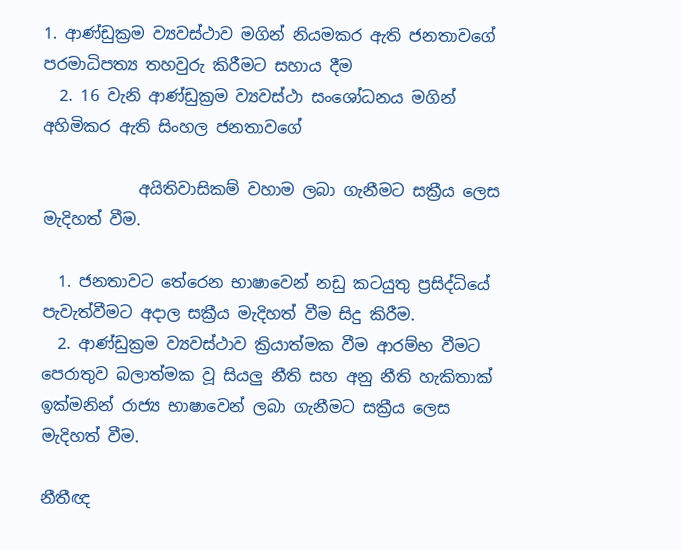1. ආණ්ඩුක්‍රම ව්‍යවස්ථාව මගින් නියමකර ඇති ජනතාවගේ පරමාධිපත්‍ය තහවුරු කිරීමට සහාය දීම
  2. 16 වැනි ආණ්ඩුක්‍රම ව්‍යවස්ථා සංශෝධනය මගින් අහිමිකර ඇති සිංහල ජනතාවගේ

            අයිතිවාසිකම් වහාම ලබා ගැනීමට සක්‍රීය ලෙස මැදිහත් වීම.

  1. ජනතාවට තේරෙන භාෂාවෙන් නඩු කටයුතු ප්‍රසිද්ධියේ පැවැත්වීමට අදාල සක්‍රීය මැදිහත් වීම සිදු කිරීම.
  2. ආණ්ඩුක්‍රම ව්‍යවස්ථාව ක්‍රියාත්මක වීම ආරම්භ වීමට පෙරාතුව බලාත්මක වූ සියලු නීති සහ අනු නීති හැකිතාක් ඉක්මනින් රාජ්‍ය භාෂාවෙන් ලබා ගැනීමට සක්‍රීය ලෙස මැදිහත් වීම.

නීතීඥ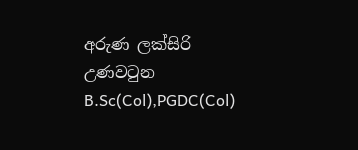අරුණ ලක්සිරි උණවටුන B.Sc(Col),PGDC(Col)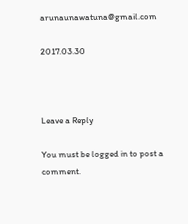arunaunawatuna@gmail.com

2017.03.30



Leave a Reply

You must be logged in to post a comment.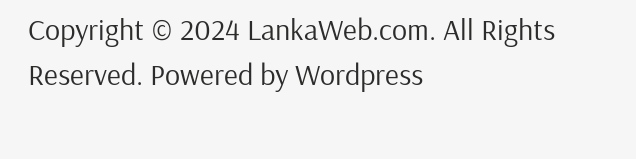Copyright © 2024 LankaWeb.com. All Rights Reserved. Powered by Wordpress